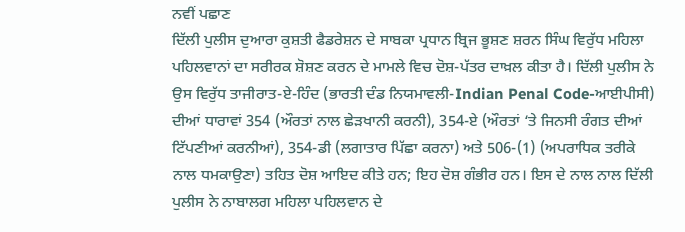ਨਵੀਂ ਪਛਾਣ
ਦਿੱਲੀ ਪੁਲੀਸ ਦੁਆਰਾ ਕੁਸ਼ਤੀ ਫੈਡਰੇਸ਼ਨ ਦੇ ਸਾਬਕਾ ਪ੍ਰਧਾਨ ਬ੍ਰਿਜ ਭੂਸ਼ਣ ਸ਼ਰਨ ਸਿੰਘ ਵਿਰੁੱਧ ਮਹਿਲਾ ਪਹਿਲਵਾਨਾਂ ਦਾ ਸਰੀਰਕ ਸ਼ੋਸ਼ਣ ਕਰਨ ਦੇ ਮਾਮਲੇ ਵਿਚ ਦੋਸ਼-ਪੱਤਰ ਦਾਖ਼ਲ ਕੀਤਾ ਹੈ। ਦਿੱਲੀ ਪੁਲੀਸ ਨੇ ਉਸ ਵਿਰੁੱਧ ਤਾਜੀਰਾਤ-ਏ-ਹਿੰਦ (ਭਾਰਤੀ ਦੰਡ ਨਿਯਮਾਵਲੀ-Indian Penal Code-ਆਈਪੀਸੀ) ਦੀਆਂ ਧਾਰਾਵਾਂ 354 (ਔਰਤਾਂ ਨਾਲ ਛੇੜਖਾਨੀ ਕਰਨੀ), 354-ਏ (ਔਰਤਾਂ ‘ਤੇ ਜਿਨਸੀ ਰੰਗਤ ਦੀਆਂ ਟਿੱਪਣੀਆਂ ਕਰਨੀਆਂ), 354-ਡੀ (ਲਗਾਤਾਰ ਪਿੱਛਾ ਕਰਨਾ) ਅਤੇ 506-(1) (ਅਪਰਾਧਿਕ ਤਰੀਕੇ ਨਾਲ ਧਮਕਾਉਣਾ) ਤਹਿਤ ਦੋਸ਼ ਆਇਦ ਕੀਤੇ ਹਨ; ਇਹ ਦੋਸ਼ ਗੰਭੀਰ ਹਨ। ਇਸ ਦੇ ਨਾਲ ਨਾਲ ਦਿੱਲੀ ਪੁਲੀਸ ਨੇ ਨਾਬਾਲਗ ਮਹਿਲਾ ਪਹਿਲਵਾਨ ਦੇ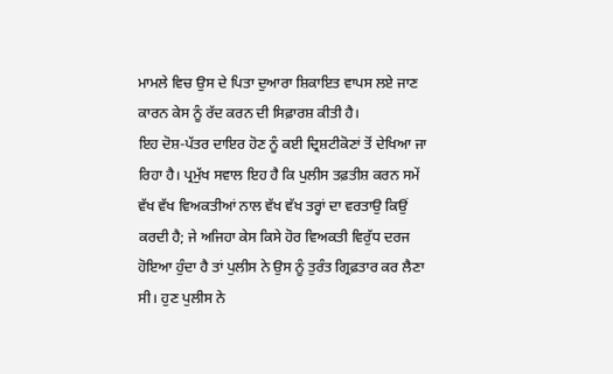ਮਾਮਲੇ ਵਿਚ ਉਸ ਦੇ ਪਿਤਾ ਦੁਆਰਾ ਸ਼ਿਕਾਇਤ ਵਾਪਸ ਲਏ ਜਾਣ ਕਾਰਨ ਕੇਸ ਨੂੰ ਰੱਦ ਕਰਨ ਦੀ ਸਿਫ਼ਾਰਸ਼ ਕੀਤੀ ਹੈ।
ਇਹ ਦੋਸ਼-ਪੱਤਰ ਦਾਇਰ ਹੋਣ ਨੂੰ ਕਈ ਦ੍ਰਿਸ਼ਟੀਕੋਣਾਂ ਤੋਂ ਦੇਖਿਆ ਜਾ ਰਿਹਾ ਹੈ। ਪ੍ਰਮੁੱਖ ਸਵਾਲ ਇਹ ਹੈ ਕਿ ਪੁਲੀਸ ਤਫ਼ਤੀਸ਼ ਕਰਨ ਸਮੇਂ ਵੱਖ ਵੱਖ ਵਿਅਕਤੀਆਂ ਨਾਲ ਵੱਖ ਵੱਖ ਤਰ੍ਹਾਂ ਦਾ ਵਰਤਾਉ ਕਿਉਂ ਕਰਦੀ ਹੈ; ਜੇ ਅਜਿਹਾ ਕੇਸ ਕਿਸੇ ਹੋਰ ਵਿਅਕਤੀ ਵਿਰੁੱਧ ਦਰਜ ਹੋਇਆ ਹੁੰਦਾ ਹੈ ਤਾਂ ਪੁਲੀਸ ਨੇ ਉਸ ਨੂੰ ਤੁਰੰਤ ਗ੍ਰਿਫ਼ਤਾਰ ਕਰ ਲੈਣਾ ਸੀ। ਹੁਣ ਪੁਲੀਸ ਨੇ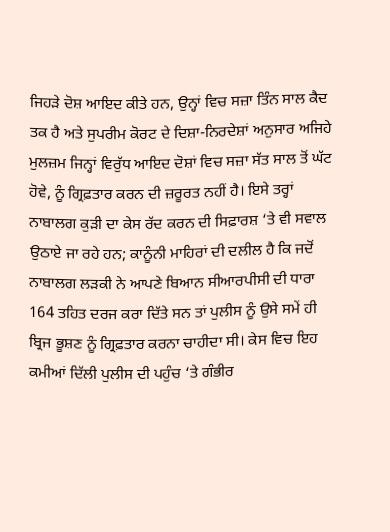ਜਿਹੜੇ ਦੋਸ਼ ਆਇਦ ਕੀਤੇ ਹਨ, ਉਨ੍ਹਾਂ ਵਿਚ ਸਜ਼ਾ ਤਿੰਨ ਸਾਲ ਕੈਦ ਤਕ ਹੈ ਅਤੇ ਸੁਪਰੀਮ ਕੋਰਟ ਦੇ ਦਿਸ਼ਾ-ਨਿਰਦੇਸ਼ਾਂ ਅਨੁਸਾਰ ਅਜਿਹੇ ਮੁਲਜ਼ਮ ਜਿਨ੍ਹਾਂ ਵਿਰੁੱਧ ਆਇਦ ਦੋਸ਼ਾਂ ਵਿਚ ਸਜ਼ਾ ਸੱਤ ਸਾਲ ਤੋਂ ਘੱਟ ਹੋਵੇ, ਨੂੰ ਗ੍ਰਿਫ਼ਤਾਰ ਕਰਨ ਦੀ ਜ਼ਰੂਰਤ ਨਹੀਂ ਹੈ। ਇਸੇ ਤਰ੍ਹਾਂ ਨਾਬਾਲਗ ਕੁੜੀ ਦਾ ਕੇਸ ਰੱਦ ਕਰਨ ਦੀ ਸਿਫ਼ਾਰਸ਼ ‘ਤੇ ਵੀ ਸਵਾਲ ਉਠਾਏ ਜਾ ਰਹੇ ਹਨ; ਕਾਨੂੰਨੀ ਮਾਹਿਰਾਂ ਦੀ ਦਲੀਲ ਹੈ ਕਿ ਜਦੋਂ ਨਾਬਾਲਗ ਲੜਕੀ ਨੇ ਆਪਣੇ ਬਿਆਨ ਸੀਆਰਪੀਸੀ ਦੀ ਧਾਰਾ 164 ਤਹਿਤ ਦਰਜ ਕਰਾ ਦਿੱਤੇ ਸਨ ਤਾਂ ਪੁਲੀਸ ਨੂੰ ਉਸੇ ਸਮੇਂ ਹੀ ਬ੍ਰਿਜ ਭੂਸ਼ਣ ਨੂੰ ਗ੍ਰਿਫ਼ਤਾਰ ਕਰਨਾ ਚਾਹੀਦਾ ਸੀ। ਕੇਸ ਵਿਚ ਇਹ ਕਮੀਆਂ ਦਿੱਲੀ ਪੁਲੀਸ ਦੀ ਪਹੁੰਚ ‘ਤੇ ਗੰਭੀਰ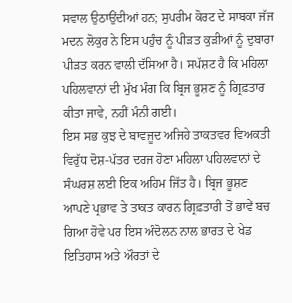ਸਵਾਲ ਉਠਾਉਂਦੀਆਂ ਹਨ; ਸੁਪਰੀਮ ਕੋਰਟ ਦੇ ਸਾਬਕਾ ਜੱਜ ਮਦਨ ਲੋਕੁਰ ਨੇ ਇਸ ਪਹੁੰਚ ਨੂੰ ਪੀੜਤ ਕੁੜੀਆਂ ਨੂੰ ਦੁਬਾਰਾ ਪੀੜਤ ਕਰਨ ਵਾਲੀ ਦੱਸਿਆ ਹੈ। ਸਪੱਸ਼ਟ ਹੈ ਕਿ ਮਹਿਲਾ ਪਹਿਲਵਾਨਾਂ ਦੀ ਮੁੱਖ ਮੰਗ ਕਿ ਬ੍ਰਿਜ ਭੂਸ਼ਣ ਨੂੰ ਗ੍ਰਿਫ਼ਤਾਰ ਕੀਤਾ ਜਾਵੇ, ਨਹੀਂ ਮੰਨੀ ਗਈ।
ਇਸ ਸਭ ਕੁਝ ਦੇ ਬਾਵਜੂਦ ਅਜਿਹੇ ਤਾਕਤਵਰ ਵਿਅਕਤੀ ਵਿਰੁੱਧ ਦੋਸ਼-ਪੱਤਰ ਦਰਜ ਹੋਣਾ ਮਹਿਲਾ ਪਹਿਲਵਾਨਾਂ ਦੇ ਸੰਘਰਸ਼ ਲਈ ਇਕ ਅਹਿਮ ਜਿੱਤ ਹੈ। ਬ੍ਰਿਜ ਭੂਸ਼ਣ ਆਪਣੇ ਪ੍ਰਭਾਵ ਤੇ ਤਾਕਤ ਕਾਰਨ ਗ੍ਰਿਫ਼ਤਾਰੀ ਤੋਂ ਭਾਵੇਂ ਬਚ ਗਿਆ ਹੋਵੇ ਪਰ ਇਸ ਅੰਦੋਲਨ ਨਾਲ ਭਾਰਤ ਦੇ ਖੇਡ ਇਤਿਹਾਸ ਅਤੇ ਔਰਤਾਂ ਦੇ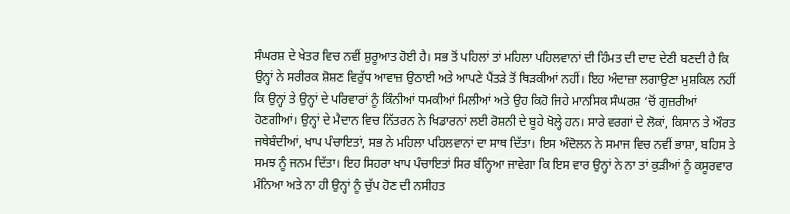ਸੰਘਰਸ਼ ਦੇ ਖੇਤਰ ਵਿਚ ਨਵੀਂ ਸ਼ੁਰੂਆਤ ਹੋਈ ਹੈ। ਸਭ ਤੋਂ ਪਹਿਲਾਂ ਤਾਂ ਮਹਿਲਾ ਪਹਿਲਵਾਨਾਂ ਦੀ ਹਿੰਮਤ ਦੀ ਦਾਦ ਦੇਣੀ ਬਣਦੀ ਹੈ ਕਿ ਉਨ੍ਹਾਂ ਨੇ ਸਰੀਰਕ ਸ਼ੋਸ਼ਣ ਵਿਰੁੱਧ ਆਵਾਜ਼ ਉਠਾਈ ਅਤੇ ਆਪਣੇ ਪੈਂਤੜੇ ਤੋਂ ਥਿੜਕੀਆਂ ਨਹੀਂ। ਇਹ ਅੰਦਾਜ਼ਾ ਲਗਾਉਣਾ ਮੁਸ਼ਕਿਲ ਨਹੀਂ ਕਿ ਉਨ੍ਹਾਂ ਤੇ ਉਨ੍ਹਾਂ ਦੇ ਪਰਿਵਾਰਾਂ ਨੂੰ ਕਿੰਨੀਆਂ ਧਮਕੀਆਂ ਮਿਲੀਆਂ ਅਤੇ ਉਹ ਕਿਹੋ ਜਿਹੇ ਮਾਨਸਿਕ ਸੰਘਰਸ਼ ‘ਚੋਂ ਗੁਜ਼ਰੀਆਂ ਹੋਣਗੀਆਂ। ਉਨ੍ਹਾਂ ਦੇ ਮੈਦਾਨ ਵਿਚ ਨਿੱਤਰਨ ਨੇ ਖਿਡਾਰਨਾਂ ਲਈ ਰੋਸ਼ਨੀ ਦੇ ਬੂਹੇ ਖੋਲ੍ਹੇ ਹਨ। ਸਾਰੇ ਵਰਗਾਂ ਦੇ ਲੋਕਾਂ, ਕਿਸਾਨ ਤੇ ਔਰਤ ਜਥੇਬੰਦੀਆਂ, ਖਾਪ ਪੰਚਾਇਤਾਂ, ਸਭ ਨੇ ਮਹਿਲਾ ਪਹਿਲਵਾਨਾਂ ਦਾ ਸਾਥ ਦਿੱਤਾ। ਇਸ ਅੰਦੋਲਨ ਨੇ ਸਮਾਜ ਵਿਚ ਨਵੀਂ ਭਾਸ਼ਾ, ਬਹਿਸ ਤੇ ਸਮਝ ਨੂੰ ਜਨਮ ਦਿੱਤਾ। ਇਹ ਸਿਹਰਾ ਖਾਪ ਪੰਚਾਇਤਾਂ ਸਿਰ ਬੰਨ੍ਹਿਆ ਜਾਵੇਗਾ ਕਿ ਇਸ ਵਾਰ ਉਨ੍ਹਾਂ ਨੇ ਨਾ ਤਾਂ ਕੁੜੀਆਂ ਨੂੰ ਕਸੂਰਵਾਰ ਮੰਨਿਆ ਅਤੇ ਨਾ ਹੀ ਉਨ੍ਹਾਂ ਨੂੰ ਚੁੱਪ ਹੋਣ ਦੀ ਨਸੀਹਤ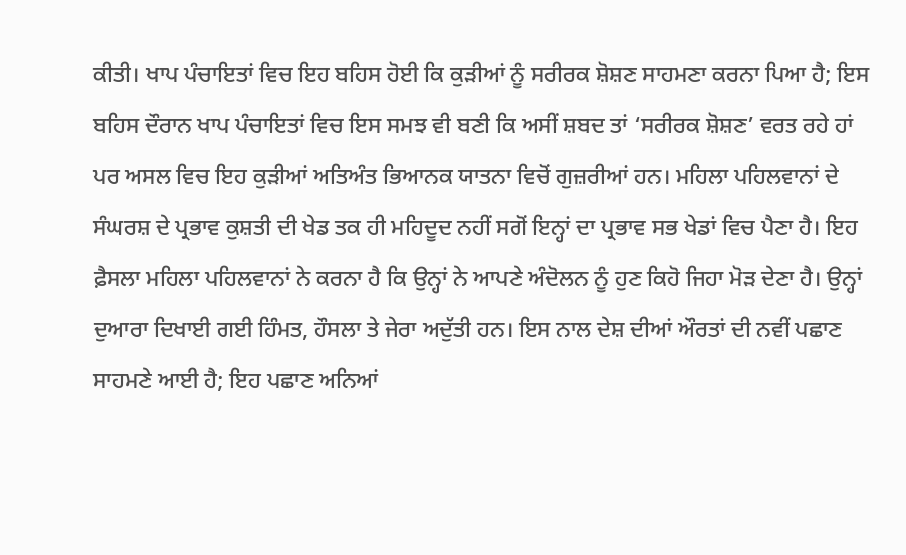ਕੀਤੀ। ਖਾਪ ਪੰਚਾਇਤਾਂ ਵਿਚ ਇਹ ਬਹਿਸ ਹੋਈ ਕਿ ਕੁੜੀਆਂ ਨੂੰ ਸਰੀਰਕ ਸ਼ੋਸ਼ਣ ਸਾਹਮਣਾ ਕਰਨਾ ਪਿਆ ਹੈ; ਇਸ ਬਹਿਸ ਦੌਰਾਨ ਖਾਪ ਪੰਚਾਇਤਾਂ ਵਿਚ ਇਸ ਸਮਝ ਵੀ ਬਣੀ ਕਿ ਅਸੀਂ ਸ਼ਬਦ ਤਾਂ ‘ਸਰੀਰਕ ਸ਼ੋਸ਼ਣ’ ਵਰਤ ਰਹੇ ਹਾਂ ਪਰ ਅਸਲ ਵਿਚ ਇਹ ਕੁੜੀਆਂ ਅਤਿਅੰਤ ਭਿਆਨਕ ਯਾਤਨਾ ਵਿਚੋਂ ਗੁਜ਼ਰੀਆਂ ਹਨ। ਮਹਿਲਾ ਪਹਿਲਵਾਨਾਂ ਦੇ ਸੰਘਰਸ਼ ਦੇ ਪ੍ਰਭਾਵ ਕੁਸ਼ਤੀ ਦੀ ਖੇਡ ਤਕ ਹੀ ਮਹਿਦੂਦ ਨਹੀਂ ਸਗੋਂ ਇਨ੍ਹਾਂ ਦਾ ਪ੍ਰਭਾਵ ਸਭ ਖੇਡਾਂ ਵਿਚ ਪੈਣਾ ਹੈ। ਇਹ ਫ਼ੈਸਲਾ ਮਹਿਲਾ ਪਹਿਲਵਾਨਾਂ ਨੇ ਕਰਨਾ ਹੈ ਕਿ ਉਨ੍ਹਾਂ ਨੇ ਆਪਣੇ ਅੰਦੋਲਨ ਨੂੰ ਹੁਣ ਕਿਹੋ ਜਿਹਾ ਮੋੜ ਦੇਣਾ ਹੈ। ਉਨ੍ਹਾਂ ਦੁਆਰਾ ਦਿਖਾਈ ਗਈ ਹਿੰਮਤ, ਹੌਸਲਾ ਤੇ ਜੇਰਾ ਅਦੁੱਤੀ ਹਨ। ਇਸ ਨਾਲ ਦੇਸ਼ ਦੀਆਂ ਔਰਤਾਂ ਦੀ ਨਵੀਂ ਪਛਾਣ ਸਾਹਮਣੇ ਆਈ ਹੈ; ਇਹ ਪਛਾਣ ਅਨਿਆਂ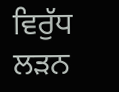ਵਿਰੁੱਧ ਲੜਨ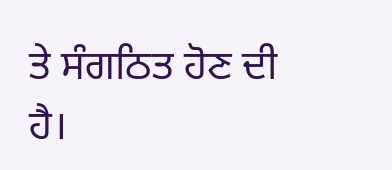ਤੇ ਸੰਗਠਿਤ ਹੋਣ ਦੀ ਹੈ।